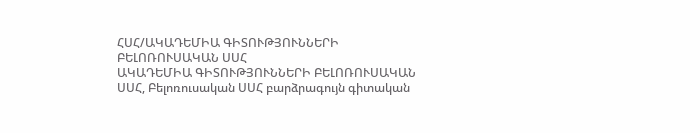ՀՍՀ/ԱԿԱԴԵՄԻԱ ԳԻՏՈՒԹՅՈՒՆՆԵՐԻ ԲԵԼՈՌՈՒՍԱԿԱՆ ՍՍՀ
ԱԿԱԴԵՄԻԱ ԳԻՏՈՒԹՅՈՒՆՆԵՐԻ ԲԵԼՈՌՈՒՍԱԿԱՆ ՍՍՀ, Բելոռուսական ՍՍՀ բարձրագույն գիտական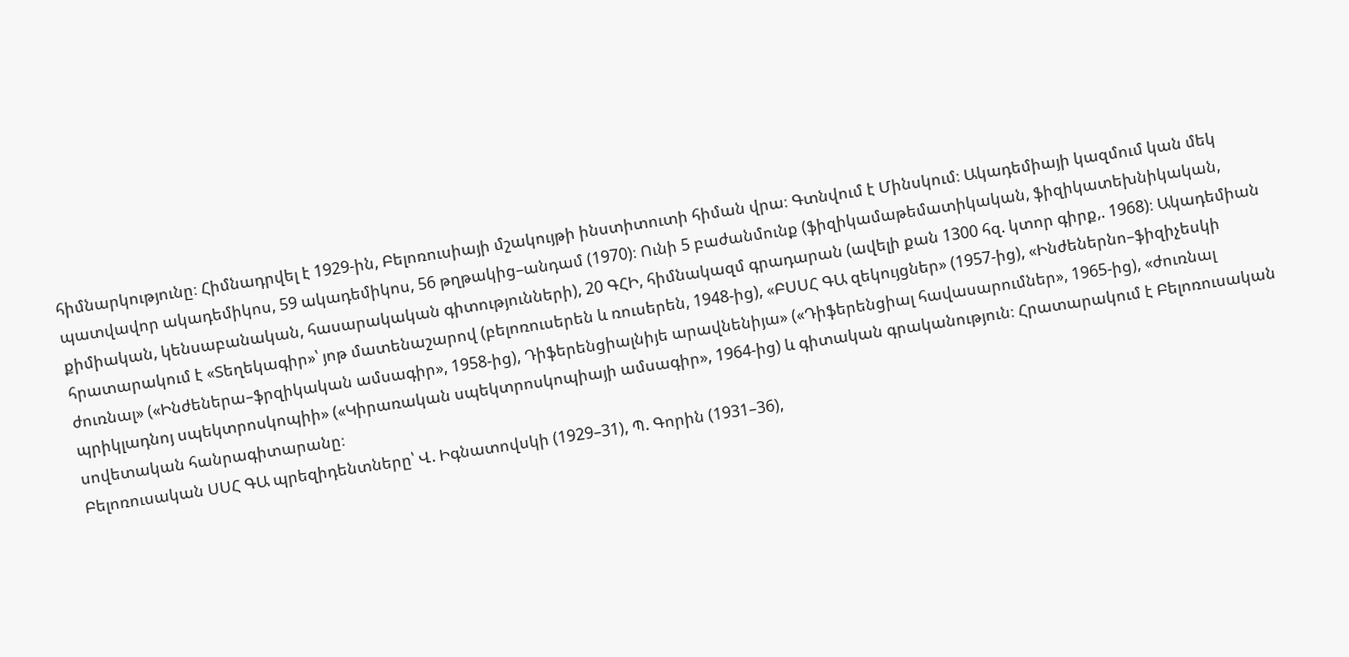հիմնարկությունը։ Հիմնադրվել է 1929-ին, Բելոռուսիայի մշակույթի ինստիտուտի հիման վրա։ Գտնվում է Մինսկում։ Ակադեմիայի կազմում կան մեկ պատվավոր ակադեմիկոս, 59 ակադեմիկոս, 56 թղթակից–անդամ (1970)։ Ունի 5 բաժանմունք (ֆիզիկամաթեմատիկական, ֆիզիկատեխնիկական, քիմիական, կենսաբանական, հասարակական գիտությունների), 20 ԳՀԻ, հիմնակազմ գրադարան (ավելի քան 1300 հզ. կտոր գիրք,. 1968)։ Ակադեմիան հրատարակում է «Տեղեկագիր»՝ յոթ մատենաշարով (բելոռուսերեն և ռուսերեն, 1948-ից), «ԲՍՍՀ ԳԱ զեկույցներ» (1957-ից), «Ինժեներնո–ֆիզիչեսկի ժուռնալ» («Ինժեներա–ֆրզիկական ամսագիր», 1958-ից), Դիֆերենցիալնիյե արավնենիյա» («Դիֆերենցիալ հավասարումներ», 1965-ից), «ժուռնալ պրիկլադնոյ սպեկտրոսկոպիի» («Կիրառական սպեկտրոսկոպիայի ամսագիր», 1964-ից) և գիտական գրականություն։ Հրատարակում է Բելոռուսական սովետական հանրագիտարանը։
Բելոռուսական ՍՍՀ ԳԱ պրեզիդենտները՝ Վ. Իգնատովսկի (1929–31), Պ. Գորին (1931–36),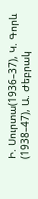Ի. Սուրտա(1936–37), Կ. Գորև (1938–47), Ա. Ժեբրակ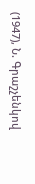(1947), Ն. Գրաշչենկով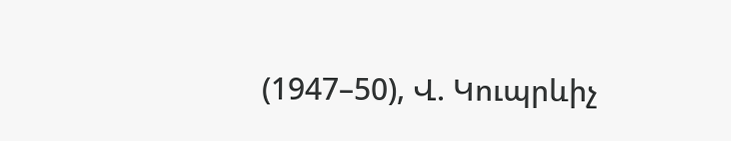(1947–50), Վ. Կուպրևիչ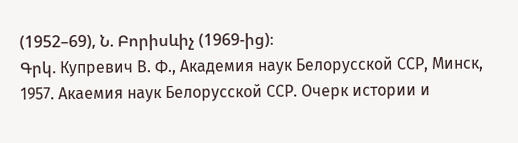(1952–69), Ն. Բորիսևիչ (1969-ից)։
Գրկ. Купревич В. Ф., Академия наук Белорусской ССР, Минск, 1957. Акаемия наук Белорусской ССР. Очерк истории и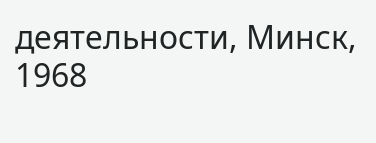деятельности, Минск, 1968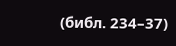(библ. 234–37)